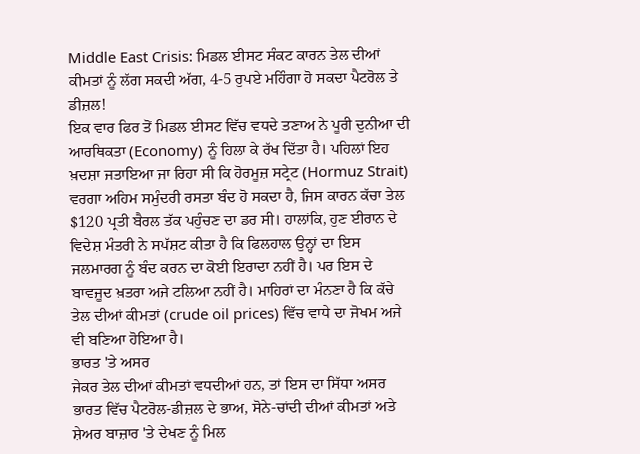Middle East Crisis: ਮਿਡਲ ਈਸਟ ਸੰਕਟ ਕਾਰਨ ਤੇਲ ਦੀਆਂ ਕੀਮਤਾਂ ਨੂੰ ਲੱਗ ਸਕਦੀ ਅੱਗ, 4-5 ਰੁਪਏ ਮਹਿੰਗਾ ਹੋ ਸਕਦਾ ਪੈਟਰੋਲ ਤੇ ਡੀਜ਼ਲ!
ਇਕ ਵਾਰ ਫਿਰ ਤੋਂ ਮਿਡਲ ਈਸਟ ਵਿੱਚ ਵਧਦੇ ਤਣਾਅ ਨੇ ਪੂਰੀ ਦੁਨੀਆ ਦੀ ਆਰਥਿਕਤਾ (Economy) ਨੂੰ ਹਿਲਾ ਕੇ ਰੱਖ ਦਿੱਤਾ ਹੈ। ਪਹਿਲਾਂ ਇਹ ਖ਼ਦਸ਼ਾ ਜਤਾਇਆ ਜਾ ਰਿਹਾ ਸੀ ਕਿ ਹੋਰਮੂਜ਼ ਸਟ੍ਰੇਟ (Hormuz Strait) ਵਰਗਾ ਅਹਿਮ ਸਮੁੰਦਰੀ ਰਸਤਾ ਬੰਦ ਹੋ ਸਕਦਾ ਹੈ, ਜਿਸ ਕਾਰਨ ਕੱਚਾ ਤੇਲ $120 ਪ੍ਰਤੀ ਬੈਰਲ ਤੱਕ ਪਹੁੰਚਣ ਦਾ ਡਰ ਸੀ। ਹਾਲਾਂਕਿ, ਹੁਣ ਈਰਾਨ ਦੇ ਵਿਦੇਸ਼ ਮੰਤਰੀ ਨੇ ਸਪੱਸ਼ਟ ਕੀਤਾ ਹੈ ਕਿ ਫਿਲਹਾਲ ਉਨ੍ਹਾਂ ਦਾ ਇਸ ਜਲਮਾਰਗ ਨੂੰ ਬੰਦ ਕਰਨ ਦਾ ਕੋਈ ਇਰਾਦਾ ਨਹੀਂ ਹੈ। ਪਰ ਇਸ ਦੇ ਬਾਵਜੂਦ ਖ਼ਤਰਾ ਅਜੇ ਟਲਿਆ ਨਹੀਂ ਹੈ। ਮਾਹਿਰਾਂ ਦਾ ਮੰਨਣਾ ਹੈ ਕਿ ਕੱਚੇ ਤੇਲ ਦੀਆਂ ਕੀਮਤਾਂ (crude oil prices) ਵਿੱਚ ਵਾਧੇ ਦਾ ਜੋਖਮ ਅਜੇ ਵੀ ਬਣਿਆ ਹੋਇਆ ਹੈ।
ਭਾਰਤ 'ਤੇ ਅਸਰ
ਜੇਕਰ ਤੇਲ ਦੀਆਂ ਕੀਮਤਾਂ ਵਧਦੀਆਂ ਹਨ, ਤਾਂ ਇਸ ਦਾ ਸਿੱਧਾ ਅਸਰ ਭਾਰਤ ਵਿੱਚ ਪੈਟਰੋਲ-ਡੀਜ਼ਲ ਦੇ ਭਾਅ, ਸੋਨੇ-ਚਾਂਦੀ ਦੀਆਂ ਕੀਮਤਾਂ ਅਤੇ ਸ਼ੇਅਰ ਬਾਜ਼ਾਰ 'ਤੇ ਦੇਖਣ ਨੂੰ ਮਿਲ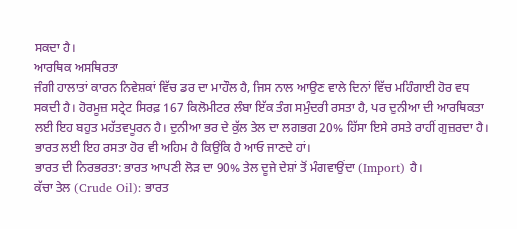ਸਕਦਾ ਹੈ।
ਆਰਥਿਕ ਅਸਥਿਰਤਾ
ਜੰਗੀ ਹਾਲਾਤਾਂ ਕਾਰਨ ਨਿਵੇਸ਼ਕਾਂ ਵਿੱਚ ਡਰ ਦਾ ਮਾਹੌਲ ਹੈ, ਜਿਸ ਨਾਲ ਆਉਣ ਵਾਲੇ ਦਿਨਾਂ ਵਿੱਚ ਮਹਿੰਗਾਈ ਹੋਰ ਵਧ ਸਕਦੀ ਹੈ। ਹੋਰਮੂਜ਼ ਸਟ੍ਰੇਟ ਸਿਰਫ਼ 167 ਕਿਲੋਮੀਟਰ ਲੰਬਾ ਇੱਕ ਤੰਗ ਸਮੁੰਦਰੀ ਰਸਤਾ ਹੈ, ਪਰ ਦੁਨੀਆ ਦੀ ਆਰਥਿਕਤਾ ਲਈ ਇਹ ਬਹੁਤ ਮਹੱਤਵਪੂਰਨ ਹੈ। ਦੁਨੀਆ ਭਰ ਦੇ ਕੁੱਲ ਤੇਲ ਦਾ ਲਗਭਗ 20% ਹਿੱਸਾ ਇਸੇ ਰਸਤੇ ਰਾਹੀਂ ਗੁਜ਼ਰਦਾ ਹੈ। ਭਾਰਤ ਲਈ ਇਹ ਰਸਤਾ ਹੋਰ ਵੀ ਅਹਿਮ ਹੈ ਕਿਉਂਕਿ ਹੈ ਆਓ ਜਾਣਦੇ ਹਾਂ।
ਭਾਰਤ ਦੀ ਨਿਰਭਰਤਾ: ਭਾਰਤ ਆਪਣੀ ਲੋੜ ਦਾ 90% ਤੇਲ ਦੂਜੇ ਦੇਸ਼ਾਂ ਤੋਂ ਮੰਗਵਾਉਂਦਾ (Import) ਹੈ।
ਕੱਚਾ ਤੇਲ (Crude Oil): ਭਾਰਤ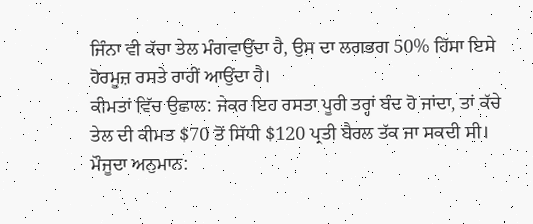ਜਿੰਨਾ ਵੀ ਕੱਚਾ ਤੇਲ ਮੰਗਵਾਉਂਦਾ ਹੈ, ਉਸ ਦਾ ਲਗਭਗ 50% ਹਿੱਸਾ ਇਸੇ ਹੋਰਮੂਜ਼ ਰਸਤੇ ਰਾਹੀਂ ਆਉਂਦਾ ਹੈ।
ਕੀਮਤਾਂ ਵਿੱਚ ਉਛਾਲ: ਜੇਕਰ ਇਹ ਰਸਤਾ ਪੂਰੀ ਤਰ੍ਹਾਂ ਬੰਦ ਹੋ ਜਾਂਦਾ, ਤਾਂ ਕੱਚੇ ਤੇਲ ਦੀ ਕੀਮਤ $70 ਤੋਂ ਸਿੱਧੀ $120 ਪ੍ਰਤੀ ਬੈਰਲ ਤੱਕ ਜਾ ਸਕਦੀ ਸੀ।
ਮੌਜੂਦਾ ਅਨੁਮਾਨ: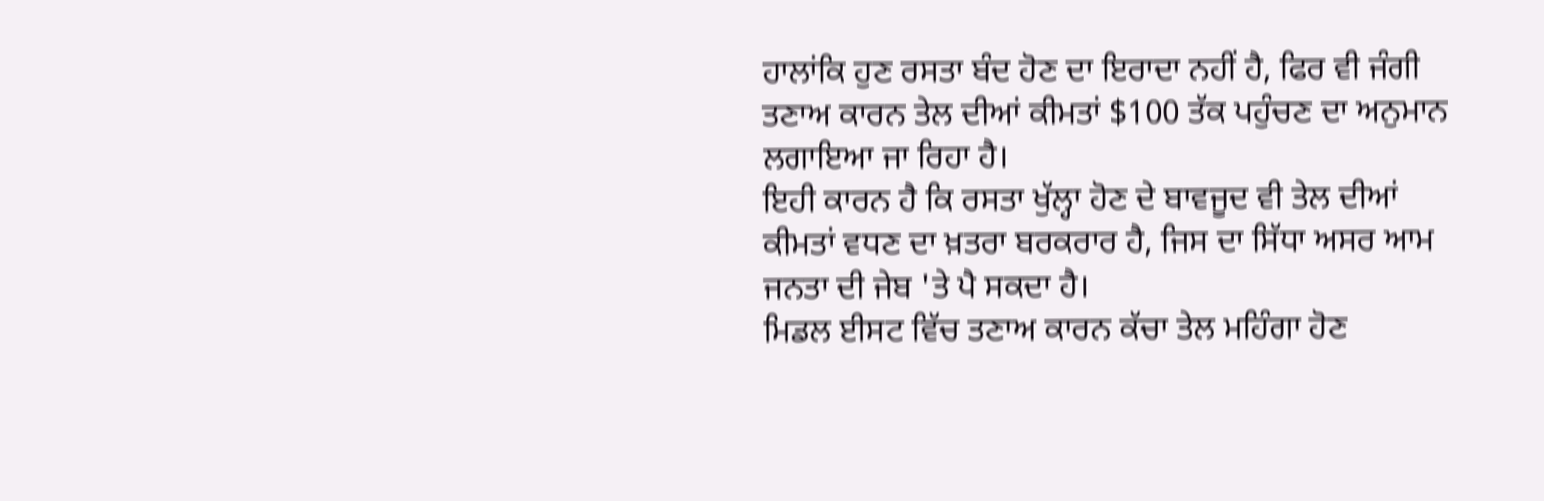ਹਾਲਾਂਕਿ ਹੁਣ ਰਸਤਾ ਬੰਦ ਹੋਣ ਦਾ ਇਰਾਦਾ ਨਹੀਂ ਹੈ, ਫਿਰ ਵੀ ਜੰਗੀ ਤਣਾਅ ਕਾਰਨ ਤੇਲ ਦੀਆਂ ਕੀਮਤਾਂ $100 ਤੱਕ ਪਹੁੰਚਣ ਦਾ ਅਨੁਮਾਨ ਲਗਾਇਆ ਜਾ ਰਿਹਾ ਹੈ।
ਇਹੀ ਕਾਰਨ ਹੈ ਕਿ ਰਸਤਾ ਖੁੱਲ੍ਹਾ ਹੋਣ ਦੇ ਬਾਵਜੂਦ ਵੀ ਤੇਲ ਦੀਆਂ ਕੀਮਤਾਂ ਵਧਣ ਦਾ ਖ਼ਤਰਾ ਬਰਕਰਾਰ ਹੈ, ਜਿਸ ਦਾ ਸਿੱਧਾ ਅਸਰ ਆਮ ਜਨਤਾ ਦੀ ਜੇਬ 'ਤੇ ਪੈ ਸਕਦਾ ਹੈ।
ਮਿਡਲ ਈਸਟ ਵਿੱਚ ਤਣਾਅ ਕਾਰਨ ਕੱਚਾ ਤੇਲ ਮਹਿੰਗਾ ਹੋਣ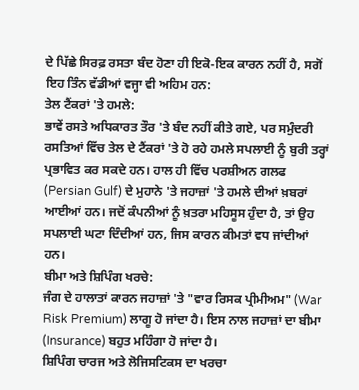ਦੇ ਪਿੱਛੇ ਸਿਰਫ਼ ਰਸਤਾ ਬੰਦ ਹੋਣਾ ਹੀ ਇਕੋ-ਇਕ ਕਾਰਨ ਨਹੀਂ ਹੈ, ਸਗੋਂ ਇਹ ਤਿੰਨ ਵੱਡੀਆਂ ਵਜ੍ਹਾ ਵੀ ਅਹਿਮ ਹਨ:
ਤੇਲ ਟੈਂਕਰਾਂ 'ਤੇ ਹਮਲੇ:
ਭਾਵੇਂ ਰਸਤੇ ਅਧਿਕਾਰਤ ਤੌਰ 'ਤੇ ਬੰਦ ਨਹੀਂ ਕੀਤੇ ਗਏ, ਪਰ ਸਮੁੰਦਰੀ ਰਸਤਿਆਂ ਵਿੱਚ ਤੇਲ ਦੇ ਟੈਂਕਰਾਂ 'ਤੇ ਹੋ ਰਹੇ ਹਮਲੇ ਸਪਲਾਈ ਨੂੰ ਬੁਰੀ ਤਰ੍ਹਾਂ ਪ੍ਰਭਾਵਿਤ ਕਰ ਸਕਦੇ ਹਨ। ਹਾਲ ਹੀ ਵਿੱਚ ਪਰਸ਼ੀਅਨ ਗਲਫ (Persian Gulf) ਦੇ ਮੁਹਾਨੇ 'ਤੇ ਜਹਾਜ਼ਾਂ 'ਤੇ ਹਮਲੇ ਦੀਆਂ ਖ਼ਬਰਾਂ ਆਈਆਂ ਹਨ। ਜਦੋਂ ਕੰਪਨੀਆਂ ਨੂੰ ਖ਼ਤਰਾ ਮਹਿਸੂਸ ਹੁੰਦਾ ਹੈ, ਤਾਂ ਉਹ ਸਪਲਾਈ ਘਟਾ ਦਿੰਦੀਆਂ ਹਨ, ਜਿਸ ਕਾਰਨ ਕੀਮਤਾਂ ਵਧ ਜਾਂਦੀਆਂ ਹਨ।
ਬੀਮਾ ਅਤੇ ਸ਼ਿਪਿੰਗ ਖਰਚੇ:
ਜੰਗ ਦੇ ਹਾਲਾਤਾਂ ਕਾਰਨ ਜਹਾਜ਼ਾਂ 'ਤੇ "ਵਾਰ ਰਿਸਕ ਪ੍ਰੀਮੀਅਮ" (War Risk Premium) ਲਾਗੂ ਹੋ ਜਾਂਦਾ ਹੈ। ਇਸ ਨਾਲ ਜਹਾਜ਼ਾਂ ਦਾ ਬੀਮਾ (Insurance) ਬਹੁਤ ਮਹਿੰਗਾ ਹੋ ਜਾਂਦਾ ਹੈ।
ਸ਼ਿਪਿੰਗ ਚਾਰਜ ਅਤੇ ਲੋਜਿਸਟਿਕਸ ਦਾ ਖਰਚਾ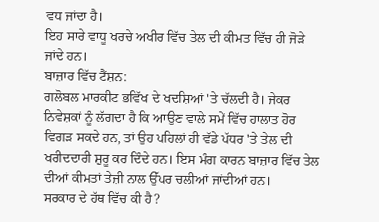ਵਧ ਜਾਂਦਾ ਹੈ।
ਇਹ ਸਾਰੇ ਵਾਧੂ ਖਰਚੇ ਅਖੀਰ ਵਿੱਚ ਤੇਲ ਦੀ ਕੀਮਤ ਵਿੱਚ ਹੀ ਜੋੜੇ ਜਾਂਦੇ ਹਨ।
ਬਾਜ਼ਾਰ ਵਿੱਚ ਟੈਂਸ਼ਨ:
ਗਲੋਬਲ ਮਾਰਕੀਟ ਭਵਿੱਖ ਦੇ ਖਦਸ਼ਿਆਂ 'ਤੇ ਚੱਲਦੀ ਹੈ। ਜੇਕਰ ਨਿਵੇਸ਼ਕਾਂ ਨੂੰ ਲੱਗਦਾ ਹੈ ਕਿ ਆਉਣ ਵਾਲੇ ਸਮੇਂ ਵਿੱਚ ਹਾਲਾਤ ਹੋਰ ਵਿਗੜ ਸਕਦੇ ਹਨ, ਤਾਂ ਉਹ ਪਹਿਲਾਂ ਹੀ ਵੱਡੇ ਪੱਧਰ 'ਤੇ ਤੇਲ ਦੀ ਖਰੀਦਦਾਰੀ ਸ਼ੁਰੂ ਕਰ ਦਿੰਦੇ ਹਨ। ਇਸ ਮੰਗ ਕਾਰਨ ਬਾਜ਼ਾਰ ਵਿੱਚ ਤੇਲ ਦੀਆਂ ਕੀਮਤਾਂ ਤੇਜ਼ੀ ਨਾਲ ਉੱਪਰ ਚਲੀਆਂ ਜਾਂਦੀਆਂ ਹਨ।
ਸਰਕਾਰ ਦੇ ਹੱਥ ਵਿੱਚ ਕੀ ਹੈ?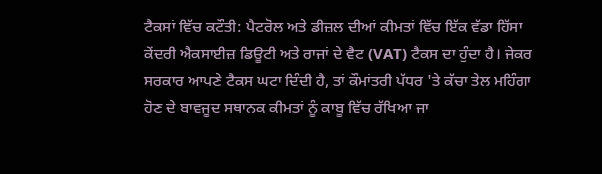ਟੈਕਸਾਂ ਵਿੱਚ ਕਟੌਤੀ: ਪੈਟਰੋਲ ਅਤੇ ਡੀਜ਼ਲ ਦੀਆਂ ਕੀਮਤਾਂ ਵਿੱਚ ਇੱਕ ਵੱਡਾ ਹਿੱਸਾ ਕੇਂਦਰੀ ਐਕਸਾਈਜ਼ ਡਿਊਟੀ ਅਤੇ ਰਾਜਾਂ ਦੇ ਵੈਟ (VAT) ਟੈਕਸ ਦਾ ਹੁੰਦਾ ਹੈ। ਜੇਕਰ ਸਰਕਾਰ ਆਪਣੇ ਟੈਕਸ ਘਟਾ ਦਿੰਦੀ ਹੈ, ਤਾਂ ਕੌਮਾਂਤਰੀ ਪੱਧਰ 'ਤੇ ਕੱਚਾ ਤੇਲ ਮਹਿੰਗਾ ਹੋਣ ਦੇ ਬਾਵਜੂਦ ਸਥਾਨਕ ਕੀਮਤਾਂ ਨੂੰ ਕਾਬੂ ਵਿੱਚ ਰੱਖਿਆ ਜਾ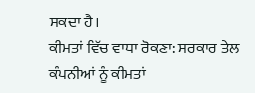ਸਕਦਾ ਹੈ।
ਕੀਮਤਾਂ ਵਿੱਚ ਵਾਧਾ ਰੋਕਣਾ: ਸਰਕਾਰ ਤੇਲ ਕੰਪਨੀਆਂ ਨੂੰ ਕੀਮਤਾਂ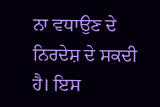ਨਾ ਵਧਾਉਣ ਦੇ ਨਿਰਦੇਸ਼ ਦੇ ਸਕਦੀ ਹੈ। ਇਸ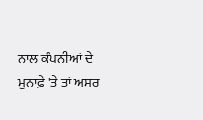ਨਾਲ ਕੰਪਨੀਆਂ ਦੇ ਮੁਨਾਫ਼ੇ 'ਤੇ ਤਾਂ ਅਸਰ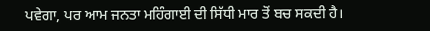ਪਵੇਗਾ, ਪਰ ਆਮ ਜਨਤਾ ਮਹਿੰਗਾਈ ਦੀ ਸਿੱਧੀ ਮਾਰ ਤੋਂ ਬਚ ਸਕਦੀ ਹੈ।